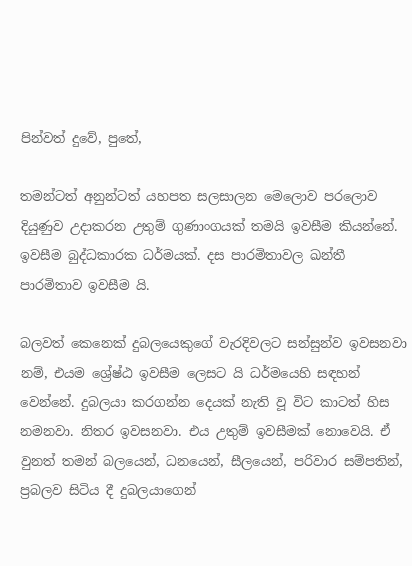පින්වත් දුවේ, පුතේ,

තමන්ටත් අනුන්ටත් යහපත සලසාලන මෙලොව පරලොව දියුණුව උදාකරන උතුම් ගුණාංගයක් තමයි ඉවසීම කියන්නේ. ඉවසීම බුද්ධකාරක ධර්මයක්. දස පාරමිතාවල ඛන්තී පාරමිතාව ඉවසීම යි.

බලවත් කෙනෙක් දුබලයෙකුගේ වැරදිවලට සන්සුන්ව ඉවසනවා නම්, එයම ශ්‍රේෂ්ඨ ඉවසීම ලෙසට යි ධර්මයෙහි සඳහන් වෙන්නේ. දුබලයා කරගන්න දෙයක් නැති වූ විට කාටත් හිස නමනවා. නිතර ඉවසනවා. එය උතුම් ඉවසීමක් නොවෙයි. ඒ වුනත් තමන් බලයෙන්, ධනයෙන්, සීලයෙන්, පරිවාර සම්පතින්, ප්‍රබලව සිටිය දී දුබලයාගෙන්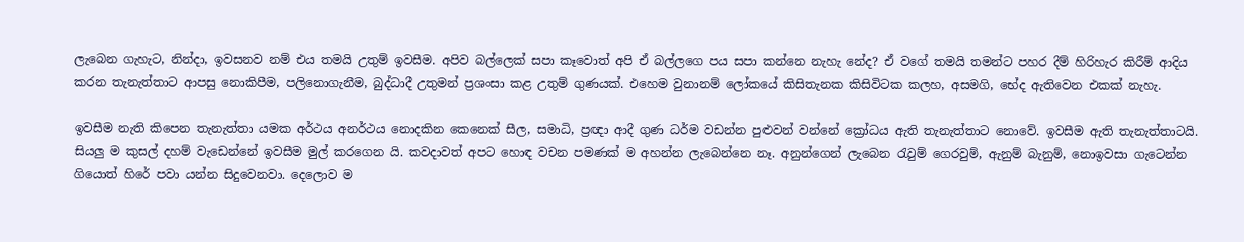ලැබෙන ගැහැට, නින්දා, ඉවසනව නම් එය තමයි උතුම් ඉවසීම. අපිව බල්ලෙක් සපා කෑවොත් අපි ඒ බල්ලගෙ පය සපා කන්නෙ නැහැ නේද? ඒ වගේ තමයි තමන්ට පහර දීම් හිරිහැර කිරීම් ආදිය කරන තැනැත්තාට ආපසු නොකිපීම, පලිනොගැනීම, බුද්ධාදී උතුමන් ප්‍රශංසා කළ උතුම් ගුණයක්. එහෙම වුනානම් ලෝකයේ කිසිතැනක කිසිවිටක කලහ, අසමගි, භේද ඇතිවෙන එකක් නැහැ.

ඉවසීම නැති කිපෙන තැනැත්තා යමක අර්ථය අනර්ථය නොදකින කෙනෙක් සීල, සමාධි, ප්‍රඥා ආදී ගුණ ධර්ම වඩන්න පුළුවන් වන්නේ ක්‍රෝධය ඇති තැනැත්තාට නොවේ. ඉවසීම ඇති තැනැත්තාටයි. සියලු ම කුසල් දහම් වැඩෙන්නේ ඉවසීම මුල් කරගෙන යි. කවදාවත් අපට හොඳ වචන පමණක් ම අහන්න ලැබෙන්නෙ නෑ. අනුන්ගෙන් ලැබෙන රැවුම් ගෙරවුම්, ඇනුම් බැනුම්, නොඉවසා ගැටෙන්න ගියොත් හිරේ පවා යන්න සිදුවෙනවා. දෙලොව ම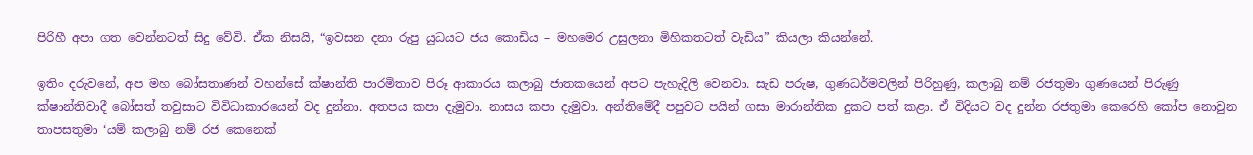පිරිහී අපා ගත වෙන්නටත් සිදු වේවි. ඒක නිසයි, “ඉවසන දනා රුපු යුධයට ජය කොඩිය – මහමෙර උසුලනා මිහිකතටත් වැඩිය” කියලා කියන්නේ.

ඉතිං දරුවනේ, අප මහ බෝසතාණන් වහන්සේ ක්ෂාන්ති පාරමිතාව පිරූ ආකාරය කලාබු ජාතකයෙන් අපට පැහැදිලි වෙනවා. සැඩ පරුෂ, ගුණධර්මවලින් පිරිහුණු, කලාබු නම් රජතුමා ගුණයෙන් පිරුණු ක්ෂාන්තිවාදී බෝසත් තවුසාට විවිධාකාරයෙන් වද දුන්නා. අතපය කපා දැමුවා. නාසය කපා දැමුවා. අන්තිමේදී පපුවට පයින් ගසා මාරාන්තික දුකට පත් කළා. ඒ විදියට වද දුන්න රජතුමා කෙරෙහි කෝප නොවුන තාපසතුමා ‘යම් කලාබු නම් රජ කෙනෙක්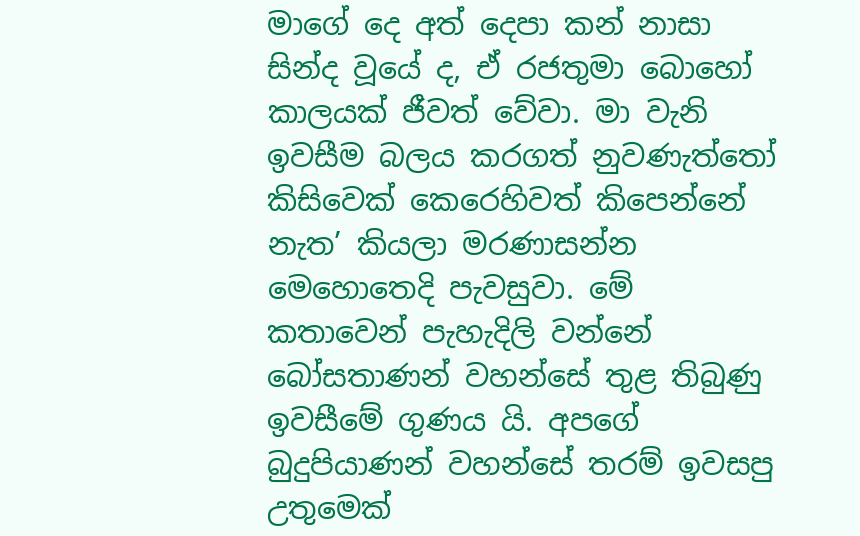මාගේ දෙ අත් දෙපා කන් නාසා සින්ද වූයේ ද, ඒ රජතුමා බොහෝ කාලයක් ජීවත් වේවා. මා වැනි ඉවසීම බලය කරගත් නුවණැත්තෝ කිසිවෙක් කෙරෙහිවත් කිපෙන්නේ නැත’ කියලා මරණාසන්න මෙහොතෙදි පැවසුවා. මේ කතාවෙන් පැහැදිලි වන්නේ බෝසතාණන් වහන්සේ තුළ තිබුණු ඉවසීමේ ගුණය යි. අපගේ බුදුපියාණන් වහන්සේ තරම් ඉවසපු උතුමෙක්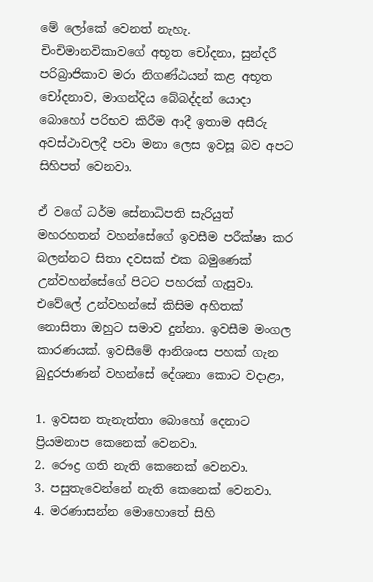මේ ලෝකේ වෙනත් නැහැ. චිංචිමානවිකාවගේ අභූත චෝදනා, සුන්දරී පරිබ්‍රාජිකාව මරා නිගණ්ඨයන් කළ අභූත චෝදනාව, මාගන්දිය බේබද්දන් යොදා බොහෝ පරිභව කිරීම ආදී ඉතාම අසීරු අවස්ථාවලදී පවා මනා ලෙස ඉවසූ බව අපට සිහිපත් වෙනවා.

ඒ වගේ ධර්ම සේනාධිපති සැරියුත් මහරහතන් වහන්සේගේ ඉවසීම පරීක්ෂා කර බලන්නට සිතා දවසක් එක බමුණෙක් උන්වහන්සේගේ පිටට පහරක් ගැසුවා. එවේලේ උන්වහන්සේ කිසිම අහිතක් නොසිතා ඔහුට සමාව දුන්නා. ඉවසීම මංගල කාරණයක්. ඉවසීමේ ආනිශංස පහක් ගැන බුදුරජාණන් වහන්සේ දේශනා කොට වදාළා,

1. ඉවසන තැනැත්තා බොහෝ දෙනාට ප්‍රියමනාප කෙනෙක් වෙනවා.
2. රෞද්‍ර ගති නැති කෙනෙක් වෙනවා.
3. පසුතැවෙන්නේ නැති කෙනෙක් වෙනවා.
4. මරණාසන්න මොහොතේ සිහි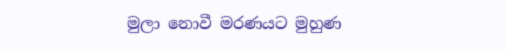මුලා නොවී මරණයට මුහුණ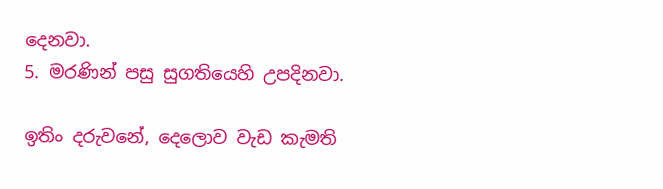දෙනවා.
5. මරණින් පසු සුගතියෙහි උපදිනවා.

ඉතිං දරුවනේ, දෙලොව වැඩ කැමති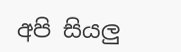අපි සියලු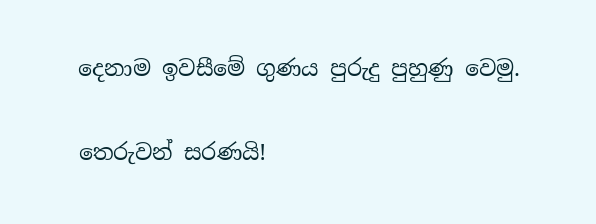දෙනාම ඉවසීමේ ගුණය පුරුදු පුහුණු වෙමු.

තෙරුවන් සරණයි!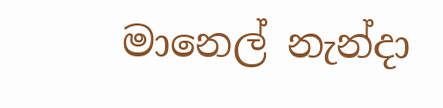මානෙල් නැන්දා